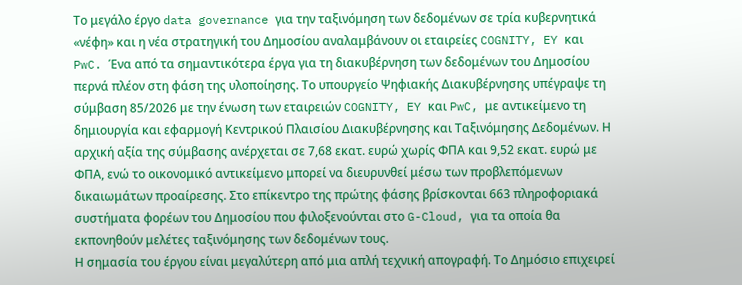Το μεγάλο έργο data governance για την ταξινόμηση των δεδομένων σε τρία κυβερνητικά «νέφη» και η νέα στρατηγική του Δημοσίου αναλαμβάνουν οι εταιρείες COGNITY, EY και PwC. Ένα από τα σημαντικότερα έργα για τη διακυβέρνηση των δεδομένων του Δημοσίου περνά πλέον στη φάση της υλοποίησης. Το υπουργείο Ψηφιακής Διακυβέρνησης υπέγραψε τη σύμβαση 85/2026 με την ένωση των εταιρειών COGNITY, EY και PwC, με αντικείμενο τη δημιουργία και εφαρμογή Κεντρικού Πλαισίου Διακυβέρνησης και Ταξινόμησης Δεδομένων. Η αρχική αξία της σύμβασης ανέρχεται σε 7,68 εκατ. ευρώ χωρίς ΦΠΑ και 9,52 εκατ. ευρώ με ΦΠΑ, ενώ το οικονομικό αντικείμενο μπορεί να διευρυνθεί μέσω των προβλεπόμενων δικαιωμάτων προαίρεσης. Στο επίκεντρο της πρώτης φάσης βρίσκονται 663 πληροφοριακά συστήματα φορέων του Δημοσίου που φιλοξενούνται στο G-Cloud, για τα οποία θα εκπονηθούν μελέτες ταξινόμησης των δεδομένων τους.
Η σημασία του έργου είναι μεγαλύτερη από μια απλή τεχνική απογραφή. Το Δημόσιο επιχειρεί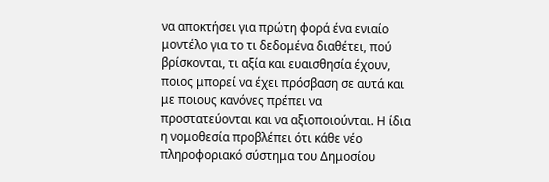να αποκτήσει για πρώτη φορά ένα ενιαίο μοντέλο για το τι δεδομένα διαθέτει, πού βρίσκονται, τι αξία και ευαισθησία έχουν, ποιος μπορεί να έχει πρόσβαση σε αυτά και με ποιους κανόνες πρέπει να προστατεύονται και να αξιοποιούνται. Η ίδια η νομοθεσία προβλέπει ότι κάθε νέο πληροφοριακό σύστημα του Δημοσίου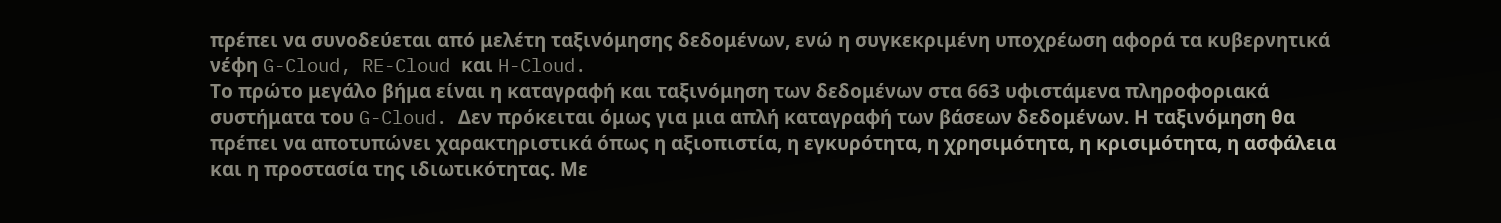πρέπει να συνοδεύεται από μελέτη ταξινόμησης δεδομένων, ενώ η συγκεκριμένη υποχρέωση αφορά τα κυβερνητικά νέφη G-Cloud, RE-Cloud και H-Cloud.
Το πρώτο μεγάλο βήμα είναι η καταγραφή και ταξινόμηση των δεδομένων στα 663 υφιστάμενα πληροφοριακά συστήματα του G-Cloud. Δεν πρόκειται όμως για μια απλή καταγραφή των βάσεων δεδομένων. Η ταξινόμηση θα πρέπει να αποτυπώνει χαρακτηριστικά όπως η αξιοπιστία, η εγκυρότητα, η χρησιμότητα, η κρισιμότητα, η ασφάλεια και η προστασία της ιδιωτικότητας. Με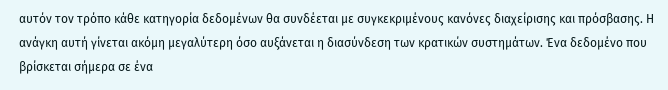αυτόν τον τρόπο κάθε κατηγορία δεδομένων θα συνδέεται με συγκεκριμένους κανόνες διαχείρισης και πρόσβασης. Η ανάγκη αυτή γίνεται ακόμη μεγαλύτερη όσο αυξάνεται η διασύνδεση των κρατικών συστημάτων. Ένα δεδομένο που βρίσκεται σήμερα σε ένα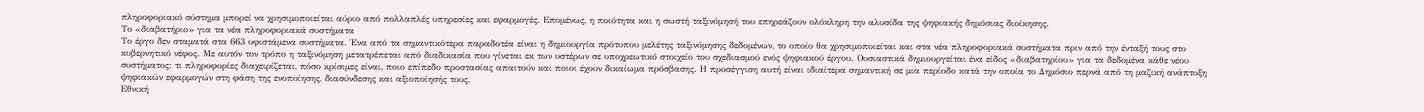πληροφοριακό σύστημα μπορεί να χρησιμοποιείται αύριο από πολλαπλές υπηρεσίες και εφαρμογές. Επομένως, η ποιότητα και η σωστή ταξινόμησή του επηρεάζουν ολόκληρη την αλυσίδα της ψηφιακής δημόσιας διοίκησης.
Το «διαβατήριο» για τα νέα πληροφοριακά συστήματα
Το έργο δεν σταματά στα 663 υφιστάμενα συστήματα. Ένα από τα σημαντικότερα παραδοτέα είναι η δημιουργία πρότυπου μελέτης ταξινόμησης δεδομένων, το οποίο θα χρησιμοποιείται και στα νέα πληροφοριακά συστήματα πριν από την ένταξή τους στο κυβερνητικό νέφος. Με αυτόν τον τρόπο η ταξινόμηση μετατρέπεται από διαδικασία που γίνεται εκ των υστέρων σε υποχρεωτικό στοιχείο του σχεδιασμού ενός ψηφιακού έργου. Ουσιαστικά δημιουργείται ένα είδος «διαβατηρίου» για τα δεδομένα κάθε νέου συστήματος: τι πληροφορίες διαχειρίζεται, πόσο κρίσιμες είναι, ποιο επίπεδο προστασίας απαιτούν και ποιοι έχουν δικαίωμα πρόσβασης. Η προσέγγιση αυτή είναι ιδιαίτερα σημαντική σε μια περίοδο κατά την οποία το Δημόσιο περνά από τη μαζική ανάπτυξη ψηφιακών εφαρμογών στη φάση της ενοποίησης, διασύνδεσης και αξιοποίησής τους.
Εθνική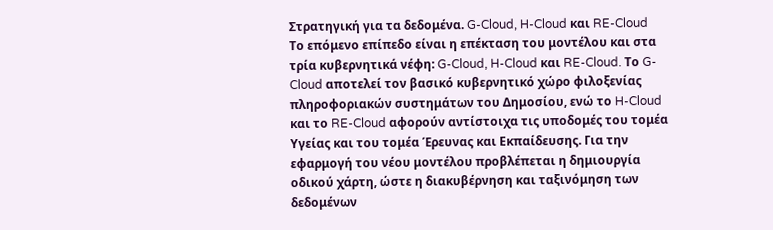Στρατηγική για τα δεδομένα. G-Cloud, H-Cloud και RE-Cloud
Το επόμενο επίπεδο είναι η επέκταση του μοντέλου και στα τρία κυβερνητικά νέφη: G-Cloud, H-Cloud και RE-Cloud. Το G-Cloud αποτελεί τον βασικό κυβερνητικό χώρο φιλοξενίας πληροφοριακών συστημάτων του Δημοσίου, ενώ το H-Cloud και το RE-Cloud αφορούν αντίστοιχα τις υποδομές του τομέα Υγείας και του τομέα Έρευνας και Εκπαίδευσης. Για την εφαρμογή του νέου μοντέλου προβλέπεται η δημιουργία οδικού χάρτη, ώστε η διακυβέρνηση και ταξινόμηση των δεδομένων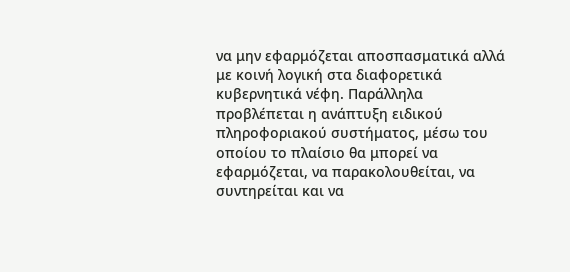να μην εφαρμόζεται αποσπασματικά αλλά με κοινή λογική στα διαφορετικά κυβερνητικά νέφη. Παράλληλα προβλέπεται η ανάπτυξη ειδικού πληροφοριακού συστήματος, μέσω του οποίου το πλαίσιο θα μπορεί να εφαρμόζεται, να παρακολουθείται, να συντηρείται και να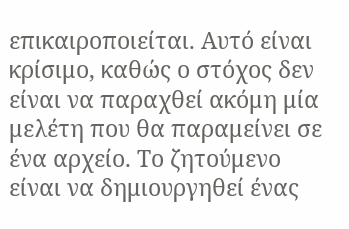επικαιροποιείται. Αυτό είναι κρίσιμο, καθώς ο στόχος δεν είναι να παραχθεί ακόμη μία μελέτη που θα παραμείνει σε ένα αρχείο. Το ζητούμενο είναι να δημιουργηθεί ένας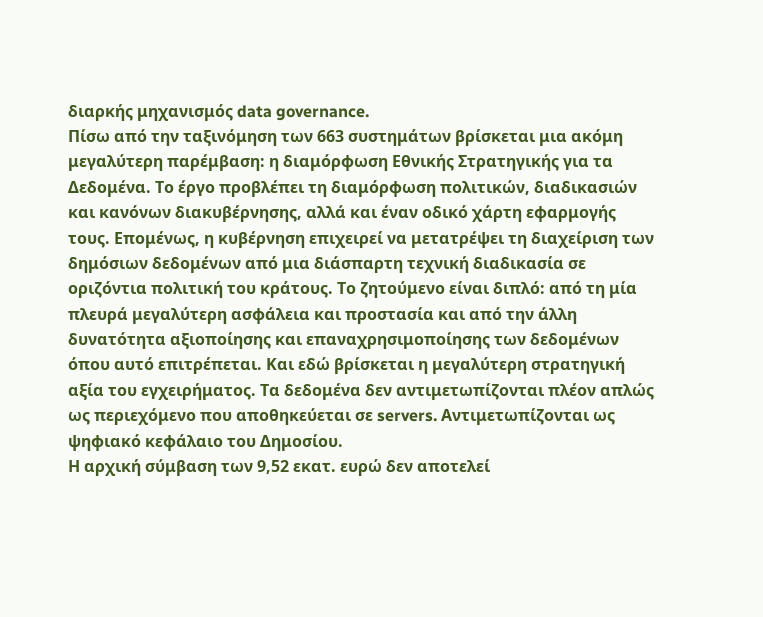διαρκής μηχανισμός data governance.
Πίσω από την ταξινόμηση των 663 συστημάτων βρίσκεται μια ακόμη μεγαλύτερη παρέμβαση: η διαμόρφωση Εθνικής Στρατηγικής για τα Δεδομένα. Το έργο προβλέπει τη διαμόρφωση πολιτικών, διαδικασιών και κανόνων διακυβέρνησης, αλλά και έναν οδικό χάρτη εφαρμογής τους. Επομένως, η κυβέρνηση επιχειρεί να μετατρέψει τη διαχείριση των δημόσιων δεδομένων από μια διάσπαρτη τεχνική διαδικασία σε οριζόντια πολιτική του κράτους. Το ζητούμενο είναι διπλό: από τη μία πλευρά μεγαλύτερη ασφάλεια και προστασία και από την άλλη δυνατότητα αξιοποίησης και επαναχρησιμοποίησης των δεδομένων όπου αυτό επιτρέπεται. Και εδώ βρίσκεται η μεγαλύτερη στρατηγική αξία του εγχειρήματος. Τα δεδομένα δεν αντιμετωπίζονται πλέον απλώς ως περιεχόμενο που αποθηκεύεται σε servers. Αντιμετωπίζονται ως ψηφιακό κεφάλαιο του Δημοσίου.
Η αρχική σύμβαση των 9,52 εκατ. ευρώ δεν αποτελεί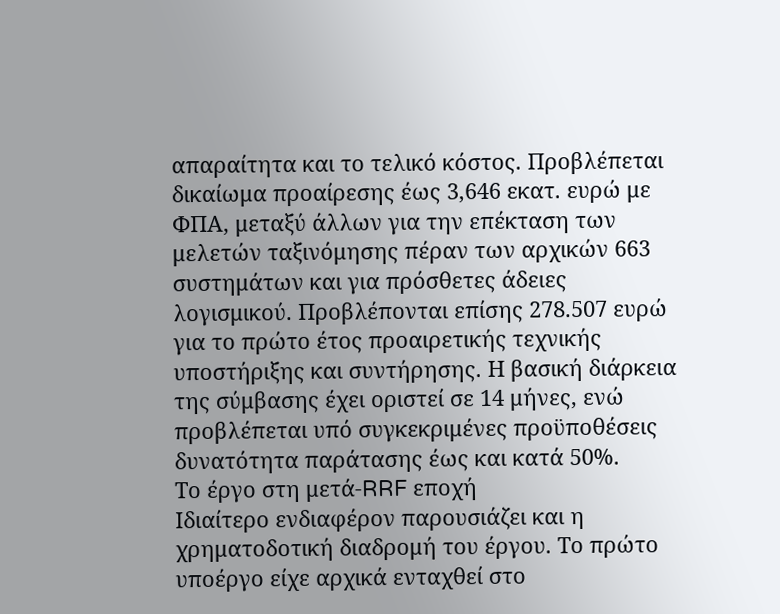απαραίτητα και το τελικό κόστος. Προβλέπεται δικαίωμα προαίρεσης έως 3,646 εκατ. ευρώ με ΦΠΑ, μεταξύ άλλων για την επέκταση των μελετών ταξινόμησης πέραν των αρχικών 663 συστημάτων και για πρόσθετες άδειες λογισμικού. Προβλέπονται επίσης 278.507 ευρώ για το πρώτο έτος προαιρετικής τεχνικής υποστήριξης και συντήρησης. Η βασική διάρκεια της σύμβασης έχει οριστεί σε 14 μήνες, ενώ προβλέπεται υπό συγκεκριμένες προϋποθέσεις δυνατότητα παράτασης έως και κατά 50%.
Το έργο στη μετά-RRF εποχή
Ιδιαίτερο ενδιαφέρον παρουσιάζει και η χρηματοδοτική διαδρομή του έργου. Το πρώτο υποέργο είχε αρχικά ενταχθεί στο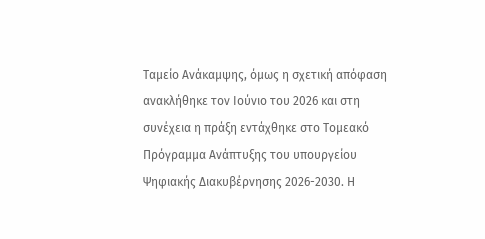Ταμείο Ανάκαμψης, όμως η σχετική απόφαση ανακλήθηκε τον Ιούνιο του 2026 και στη συνέχεια η πράξη εντάχθηκε στο Τομεακό Πρόγραμμα Ανάπτυξης του υπουργείου Ψηφιακής Διακυβέρνησης 2026-2030. Η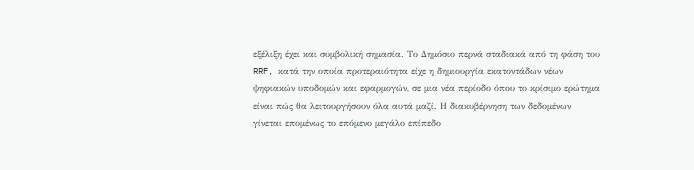εξέλιξη έχει και συμβολική σημασία. Το Δημόσιο περνά σταδιακά από τη φάση του RRF, κατά την οποία προτεραιότητα είχε η δημιουργία εκατοντάδων νέων ψηφιακών υποδομών και εφαρμογών, σε μια νέα περίοδο όπου το κρίσιμο ερώτημα είναι πώς θα λειτουργήσουν όλα αυτά μαζί. Η διακυβέρνηση των δεδομένων γίνεται επομένως το επόμενο μεγάλο επίπεδο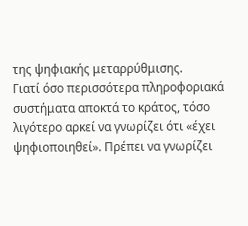της ψηφιακής μεταρρύθμισης.
Γιατί όσο περισσότερα πληροφοριακά συστήματα αποκτά το κράτος, τόσο λιγότερο αρκεί να γνωρίζει ότι «έχει ψηφιοποιηθεί». Πρέπει να γνωρίζει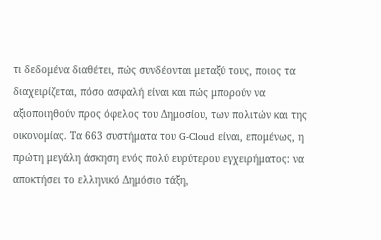τι δεδομένα διαθέτει, πώς συνδέονται μεταξύ τους, ποιος τα διαχειρίζεται, πόσο ασφαλή είναι και πώς μπορούν να αξιοποιηθούν προς όφελος του Δημοσίου, των πολιτών και της οικονομίας. Τα 663 συστήματα του G-Cloud είναι, επομένως, η πρώτη μεγάλη άσκηση ενός πολύ ευρύτερου εγχειρήματος: να αποκτήσει το ελληνικό Δημόσιο τάξη,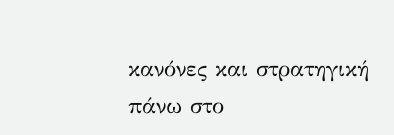κανόνες και στρατηγική πάνω στο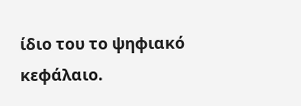ίδιο του το ψηφιακό κεφάλαιο.